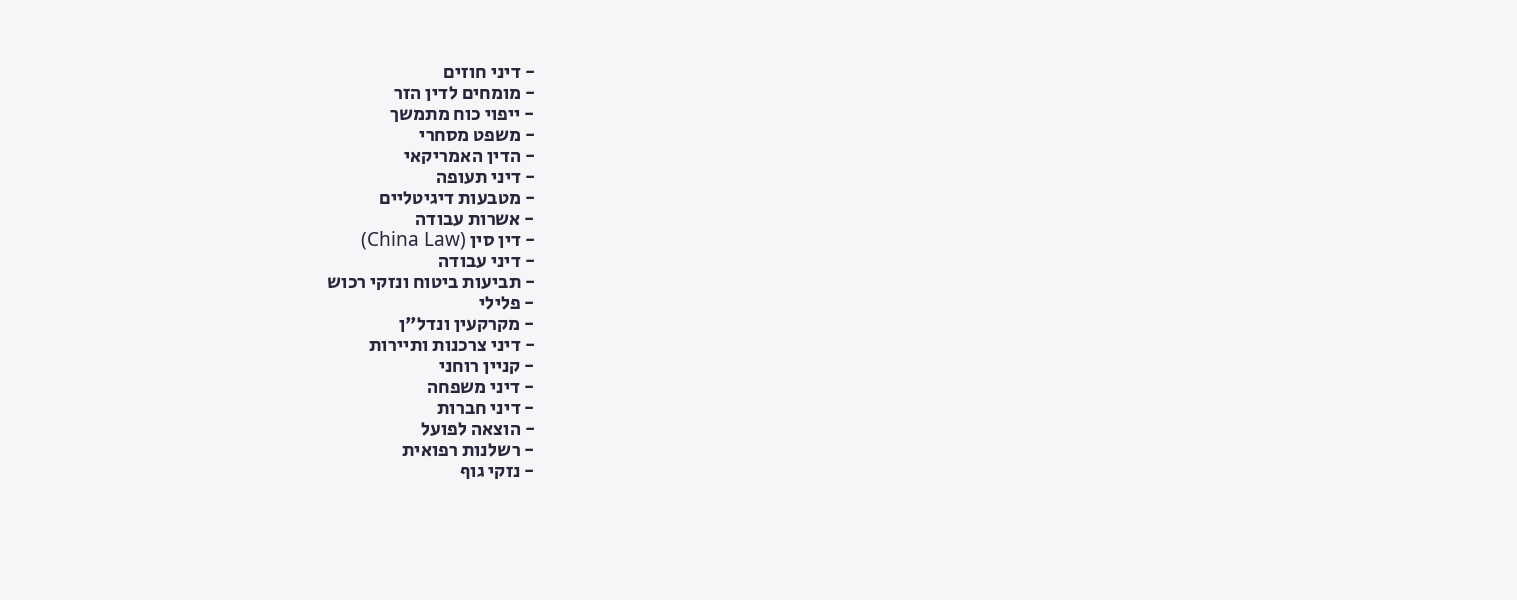- דיני חוזים
- מומחים לדין הזר
- ייפוי כוח מתמשך
- משפט מסחרי
- הדין האמריקאי
- דיני תעופה
- מטבעות דיגיטליים
- אשרות עבודה
- דין סין (China Law)
- דיני עבודה
- תביעות ביטוח ונזקי רכוש
- פלילי
- מקרקעין ונדל"ן
- דיני צרכנות ותיירות
- קניין רוחני
- דיני משפחה
- דיני חברות
- הוצאה לפועל
- רשלנות רפואית
- נזקי גוף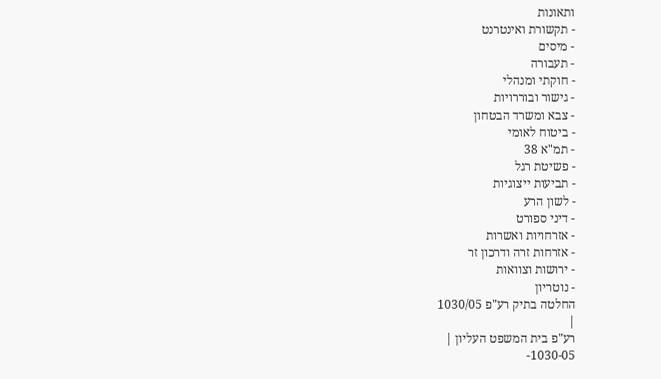ותאונות
- תקשורת ואינטרנט
- מיסים
- תעבורה
- חוקתי ומנהלי
- גישור ובוררויות
- צבא ומשרד הבטחון
- ביטוח לאומי
- תמ"א 38
- פשיטת רגל
- תביעות ייצוגיות
- לשון הרע
- דיני ספורט
- אזרחויות ואשרות
- אזרחות זרה ודרכון זר
- ירושות וצוואות
- נוטריון
החלטה בתיק רע"פ 1030/05
|
רע"פ בית המשפט העליון |
1030-05-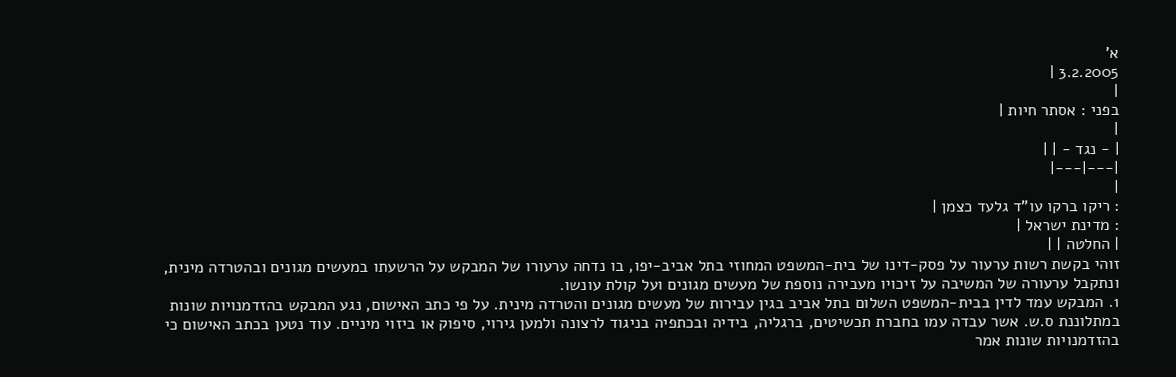א'
3.2.2005 |
|
בפני : אסתר חיות |
|
| - נגד - | |
|---|---|
|
: ריקו ברקו עו"ד גלעד כצמן |
: מדינת ישראל |
| החלטה | |
זוהי בקשת רשות ערעור על פסק-דינו של בית-המשפט המחוזי בתל אביב-יפו, בו נדחה ערעורו של המבקש על הרשעתו במעשים מגונים ובהטרדה מינית, ונתקבל ערעורה של המשיבה על זיכויו מעבירה נוספת של מעשים מגונים ועל קולת עונשו.
1. המבקש עמד לדין בבית-המשפט השלום בתל אביב בגין עבירות של מעשים מגונים והטרדה מינית. על פי כתב האישום, נגע המבקש בהזדמנויות שונות במתלוננת ס.ש. אשר עבדה עמו בחברת תכשיטים, ברגליה, בידיה ובכתפיה בניגוד לרצונה ולמען גירוי, סיפוק או ביזוי מיניים. עוד נטען בכתב האישום כי בהזדמנויות שונות אמר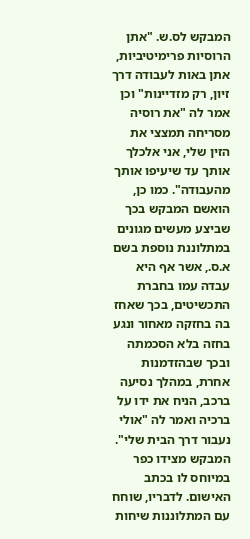המבקש לס.ש. "אתן הרוסיות פרימיטיביות, אתן באות לעבודה דרך זיון, רק מזדיינות" וכן אמר לה "את רוסיה מסריחה תמצצי את הזין שלי, אני אלכלך אותך עד שיעיפו אותך מהעבודה". כמו כן, הואשם המבקש בכך שביצע מעשים מגונים במתלוננת נוספת בשם א.ס., אשר אף היא עבדה עמו בחברת התכשיטים, בכך שאחז בה בחזקה מאחור ונגע בחזה בלא הסכמתה ובכך שבהזדמנות אחרת, במהלך נסיעה ברכב, הניח את ידו על ברכיה ואמר לה "אולי נעבור דרך הבית שלי". המבקש מצידו כפר במיוחס לו בכתב האישום. לדבריו, שוחח עם המתלוננות שיחות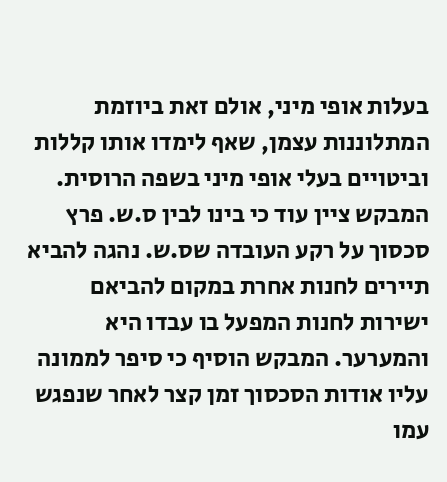בעלות אופי מיני, אולם זאת ביוזמת המתלוננות עצמן, שאף לימדו אותו קללות וביטויים בעלי אופי מיני בשפה הרוסית. המבקש ציין עוד כי בינו לבין ס.ש. פרץ סכסוך על רקע העובדה שס.ש. נהגה להביא תיירים לחנות אחרת במקום להביאם ישירות לחנות המפעל בו עבדו היא והמערער. המבקש הוסיף כי סיפר לממונה עליו אודות הסכסוך זמן קצר לאחר שנפגש עמו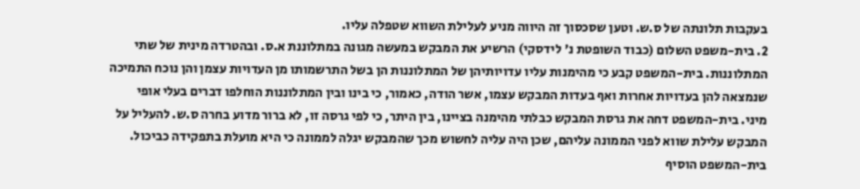בעקבות תלונתה של ס.ש. וטען שסכסוך זה היווה מניע לעלילת השווא שטפלה עליו.
2. בית-משפט השלום (כבוד השופטת נ' לידסקי) הרשיע את המבקש במעשה מגונה במתלוננת א.ס. ובהטרדה מינית של שתי המתלוננות. בית-המשפט קבע כי מהימנות עליו עדויותיהן של המתלוננות הן בשל התרשמותו מן העדויות עצמן והן נוכח התמיכה שנמצאה להן בעדויות אחרות ואף בעדות המבקש עצמו, אשר הודה, כאמור, כי בינו ובין המתלוננות הוחלפו דברים בעלי אופי מיני. בית-המשפט דחה את גרסת המבקש כבלתי מהימנה בציינו, בין היתר, כי לפי גרסה זו, לא ברור מדוע בחרה ס.ש. להעליל על המבקש עלילת שווא לפני הממונה עליהם, שכן היה עליה לחשוש מכך שהמבקש יגלה לממונה כי היא מועלת בתפקידה כביכול. בית-המשפט הוסיף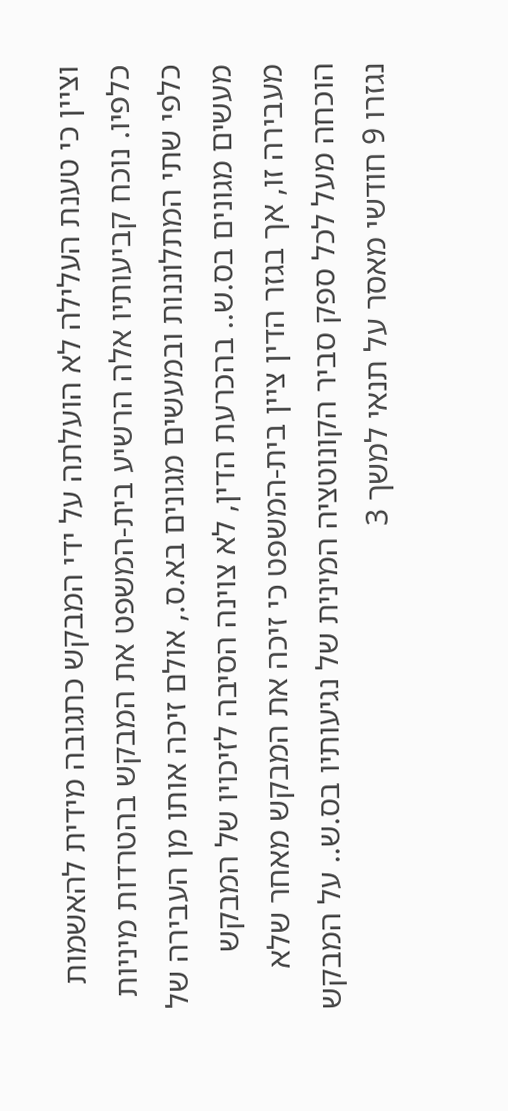וציין כי טענת העלילה לא הועלתה על ידי המבקש כתגובה מידית להאשמות כלפיו. נוכח קביעותיו אלה הרשיע בית-המשפט את המבקש בהטרדות מיניות כלפי שתי המתלוננות ובמעשים מגונים בא.ס., אולם זיכה אותו מן העבירה של מעשים מגונים בס.ש.. בהכרעת הדין, לא צוינה הסיבה לזיכויו של המבקש מעבירה זו, אך בגזר הדין ציין בית-המשפט כי זיכה את המבקש מאחר שלא הוכחה מעל לכל ספק סביר הקונוטציה המינית של נגיעותיו בס.ש.. על המבקש נגזרו 9 חודשי מאסר על תנאי למשך 3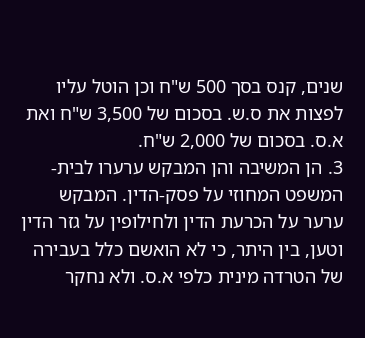שנים, קנס בסך 500 ש"ח וכן הוטל עליו לפצות את ס.ש. בסכום של 3,500 ש"ח ואת א.ס. בסכום של 2,000 ש"ח.
3. הן המשיבה והן המבקש ערערו לבית-המשפט המחוזי על פסק-הדין. המבקש ערער על הכרעת הדין ולחילופין על גזר הדין וטען, בין היתר, כי לא הואשם כלל בעבירה של הטרדה מינית כלפי א.ס. ולא נחקר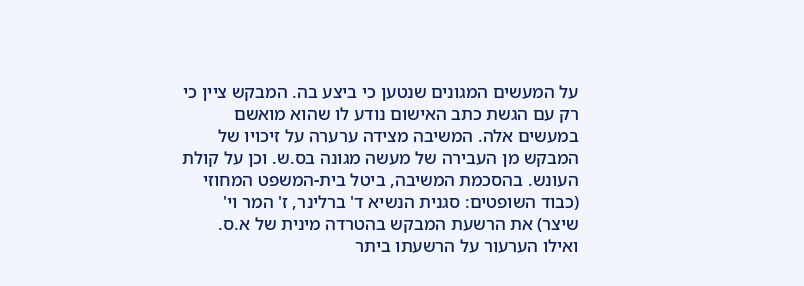על המעשים המגונים שנטען כי ביצע בה. המבקש ציין כי רק עם הגשת כתב האישום נודע לו שהוא מואשם במעשים אלה. המשיבה מצידה ערערה על זיכויו של המבקש מן העבירה של מעשה מגונה בס.ש. וכן על קולת העונש. בהסכמת המשיבה, ביטל בית-המשפט המחוזי (כבוד השופטים: סגנית הנשיא ד' ברלינר, ז' המר וי' שיצר) את הרשעת המבקש בהטרדה מינית של א.ס. ואילו הערעור על הרשעתו ביתר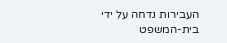העבירות נדחה על ידי בית-המשפט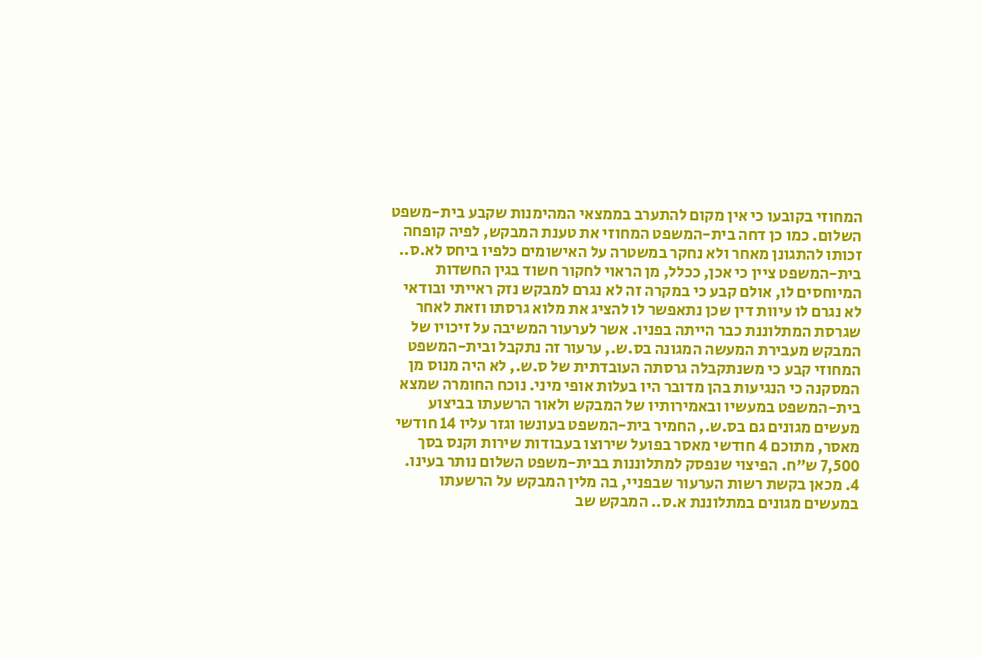המחוזי בקובעו כי אין מקום להתערב בממצאי המהימנות שקבע בית-משפט השלום. כמו כן דחה בית-המשפט המחוזי את טענת המבקש, לפיה קופחה זכותו להתגונן מאחר ולא נחקר במשטרה על האישומים כלפיו ביחס לא.ס.. בית-המשפט ציין כי אכן, ככלל, מן הראוי לחקור חשוד בגין החשדות המיוחסים לו, אולם קבע כי במקרה זה לא נגרם למבקש נזק ראייתי ובודאי לא נגרם לו עיוות דין שכן נתאפשר לו להציג את מלוא גרסתו וזאת לאחר שגרסת המתלוננת כבר הייתה בפניו. אשר לערעור המשיבה על זיכויו של המבקש מעבירת המעשה המגונה בס.ש., ערעור זה נתקבל ובית-המשפט המחוזי קבע כי משנתקבלה גרסתה העובדתית של ס.ש., לא היה מנוס מן המסקנה כי הנגיעות בהן מדובר היו בעלות אופי מיני. נוכח החומרה שמצא בית-המשפט במעשיו ובאמירותיו של המבקש ולאור הרשעתו בביצוע מעשים מגונים גם בס.ש., החמיר בית-המשפט בעונשו וגזר עליו 14 חודשי מאסר, מתוכם 4 חודשי מאסר בפועל שירוצו בעבודות שירות וקנס בסך 7,500 ש"ח. הפיצוי שנפסק למתלוננות בבית-משפט השלום נותר בעינו.
4. מכאן בקשת רשות הערעור שבפניי, בה מלין המבקש על הרשעתו במעשים מגונים במתלוננת א.ס.. המבקש שב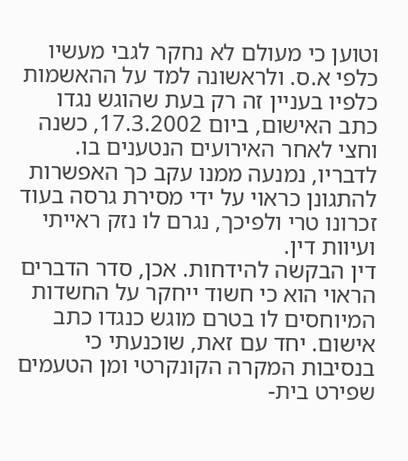וטוען כי מעולם לא נחקר לגבי מעשיו כלפי א.ס. ולראשונה למד על ההאשמות כלפיו בעניין זה רק בעת שהוגש נגדו כתב האישום, ביום 17.3.2002, כשנה וחצי לאחר האירועים הנטענים בו. לדבריו, נמנעה ממנו עקב כך האפשרות להתגונן כראוי על ידי מסירת גרסה בעוד זכרונו טרי ולפיכך, נגרם לו נזק ראייתי ועיוות דין.
דין הבקשה להידחות. אכן, סדר הדברים הראוי הוא כי חשוד ייחקר על החשדות המיוחסים לו בטרם מוגש כנגדו כתב אישום. יחד עם זאת, שוכנעתי כי בנסיבות המקרה הקונקרטי ומן הטעמים שפירט בית-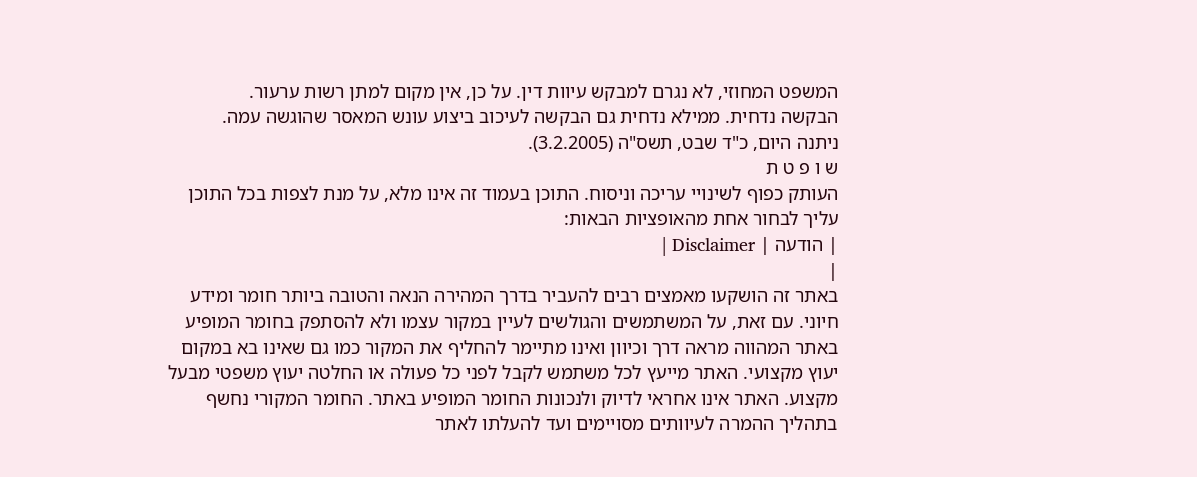המשפט המחוזי, לא נגרם למבקש עיוות דין. על כן, אין מקום למתן רשות ערעור.
הבקשה נדחית. ממילא נדחית גם הבקשה לעיכוב ביצוע עונש המאסר שהוגשה עמה.
ניתנה היום, כ"ד שבט, תשס"ה (3.2.2005).
ש ו פ ט ת
העותק כפוף לשינויי עריכה וניסוח. התוכן בעמוד זה אינו מלא, על מנת לצפות בכל התוכן עליך לבחור אחת מהאופציות הבאות:
| הודעה | Disclaimer |
|
באתר זה הושקעו מאמצים רבים להעביר בדרך המהירה הנאה והטובה ביותר חומר ומידע חיוני. עם זאת, על המשתמשים והגולשים לעיין במקור עצמו ולא להסתפק בחומר המופיע באתר המהווה מראה דרך וכיוון ואינו מתיימר להחליף את המקור כמו גם שאינו בא במקום יעוץ מקצועי. האתר מייעץ לכל משתמש לקבל לפני כל פעולה או החלטה יעוץ משפטי מבעל מקצוע. האתר אינו אחראי לדיוק ולנכונות החומר המופיע באתר. החומר המקורי נחשף בתהליך ההמרה לעיוותים מסויימים ועד להעלתו לאתר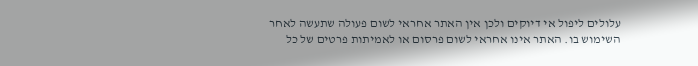עלולים ליפול אי דיוקים ולכן אין האתר אחראי לשום פעולה שתעשה לאחר השימוש בו. האתר אינו אחראי לשום פרסום או לאמיתות פרטים של כל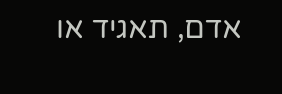אדם, תאגיד או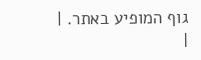גוף המופיע באתר. |
|